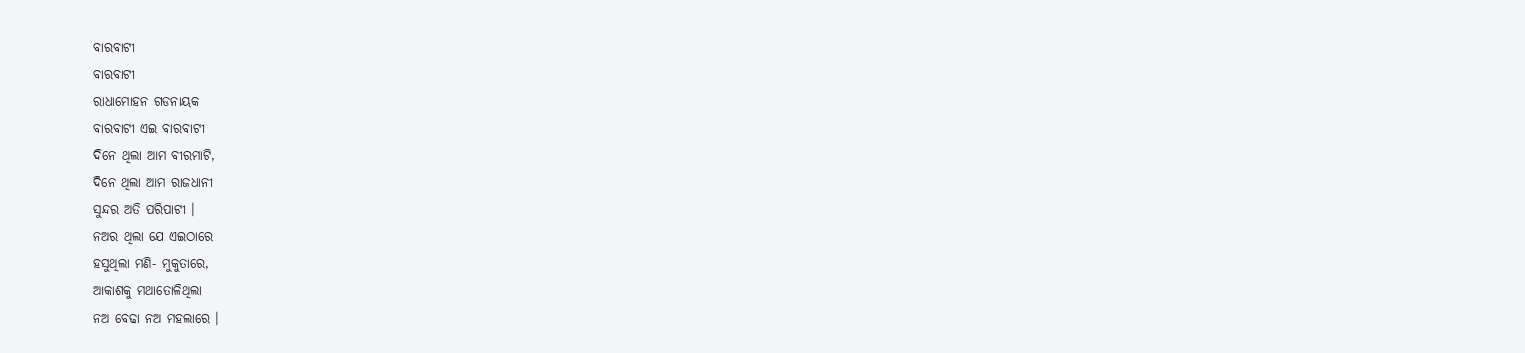ବାରବାଟୀ
ବାରବାଟୀ
ରାଧାମୋହନ ଗଡନାୟକ
ବାରବାଟୀ ଏଇ ବାରବାଟୀ
ଦିନେ ଥିଲା ଆମ ବୀରମାଟି,
ଦିନେ ଥିଲା ଆମ ରାଜଧାନୀ
ସୁନ୍ଦର ଅତି ପରିପାଟୀ ।
ନଅର ଥିଲା ଯେ ଏଇଠାରେ
ହସୁଥିଲା ମଣି- ମୁକୁତାରେ,
ଆକାଶକୁ ମଥାତୋଳିଥିଲା
ନଅ ବେଢା ନଅ ମହଲାରେ ।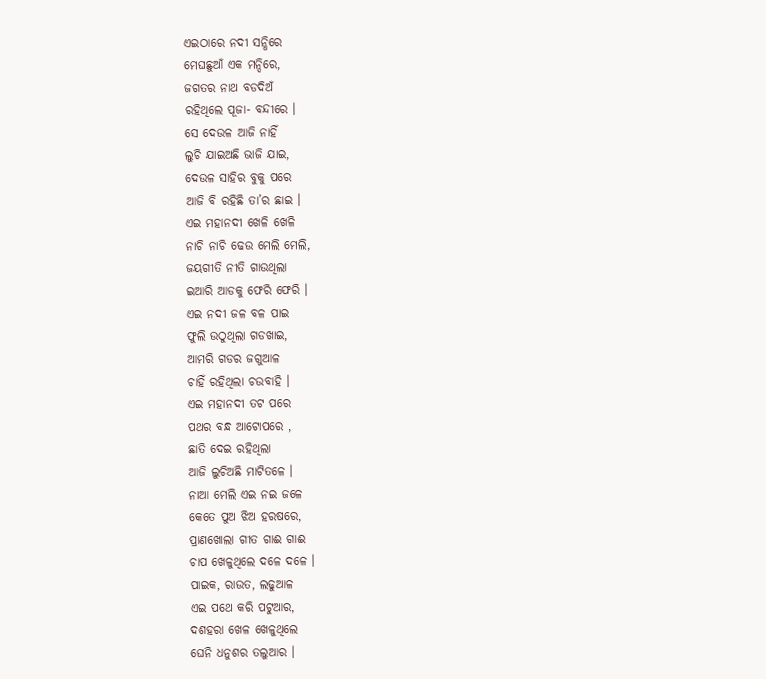ଏଇଠାରେ ନଦୀ ସନ୍ଧିରେ
ମେଘଛୁଆଁ ଏକ ମନ୍ଦିରେ,
ଜଗତର ନାଥ ବଡଦିଅଁ
ରହିଥିଲେ ପୂଜା- ବନ୍ଦୀରେ ।
ସେ ଦେଉଳ ଆଜି ନାହିଁ
ଲୁଚି ଯାଇଅଛି ଭାଜି ଯାଇ,
ଦେଉଳ ସାହିର ବୁକୁ ପରେ
ଆଜି ବି ରହିଛି ତା’ର ଛାଇ ।
ଏଇ ମହାନଦୀ ଖେଳି ଖେଳି
ନାଚି ନାଚି ଢେଉ ମେଲି ମେଲି,
ଜୟଗୀତି ନୀତି ଗାଉଥିଲା
ଇଆରି ଆଡକୁ ଫେରି ଫେରି ।
ଏଇ ନଦୀ ଜଳ ବଳ ପାଇ
ଫୁଲି ଉଠୁଥିଲା ଗଡଖାଇ,
ଆମରି ଗଡର ଜଗୁଆଳ
ଚାହିଁ ରହିଥିଲା ଚଉବାହି ।
ଏଇ ମହାନଦୀ ତଟ ପରେ
ପଥର ବନ୍ଧ ଆଟୋପରେ ,
ଛାତି ଦେଇ ରହିଥିଲା
ଆଜି ଲୁଚିଅଛି ମାଟିତଳେ ।
ନାଆ ମେଲି ଏଇ ନଇ ଜଳେ
କେତେ ପୁଅ ଝିଅ ହରଷରେ,
ପ୍ରାଣଖୋଲା ଗୀତ ଗାଈ ଗାଈ
ଚାପ ଖେଳୁଥିଲେ ଦଳେ ଦଳେ ।
ପାଇକ, ରାଉତ, ଲଢୁଆଳ
ଏଇ ପଥେ କରି ପଟୁଆର,
ଦଶହରା ଖେଳ ଖେଳୁଥିଲେ
ଘେନି ଧନୁଶର ତଲୁଆର ।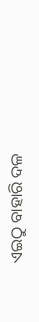ଏଇଠୁ ବାହାରି ଦଳ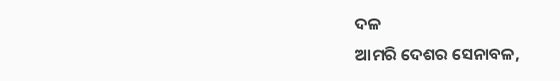ଦଳ
ଆମରି ଦେଶର ସେନାବଳ,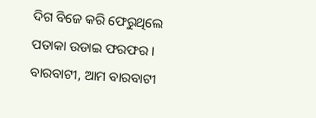ଦିଗ ବିଜେ କରି ଫେରୁଥିଲେ
ପତାକା ଉଡାଇ ଫରଫର ।
ବାରବାଟୀ, ଆମ ବାରବାଟୀ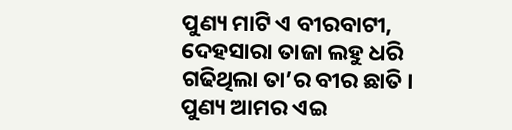ପୁଣ୍ୟ ମାଟି ଏ ବୀରବାଟୀ,
ଦେହସାରା ତାଜା ଲହୁ ଧରି
ଗଢିଥିଲା ତା’ର ବୀର ଛାତି ।
ପୁଣ୍ୟ ଆମର ଏଇ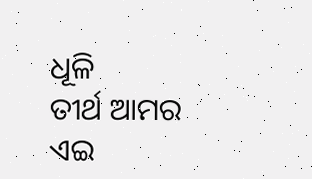ଧୂଳି
ତୀର୍ଥ ଆମର ଏଇ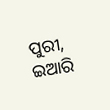ପୁରୀ,
ଇଆରି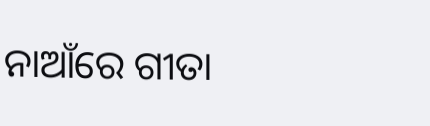ନାଆଁରେ ଗୀତା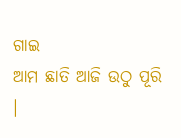ଗାଇ
ଆମ ଛାତି ଆଜି ଉଠୁ ପୂରି ।